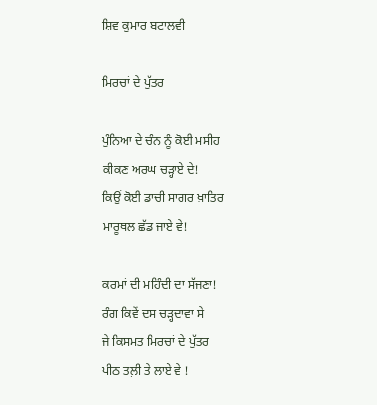ਸ਼ਿਵ ਕੁਮਾਰ ਬਟਾਲਵੀ

ਮਿਰਚਾਂ ਦੇ ਪੁੱਤਰ

ਪੁੰਨਿਆ ਦੇ ਚੰਨ ਨੂੰ ਕੋਈ ਮਸੀਹ
ਕੀਕਣ ਅਰਘ ਚੜ੍ਹਾਏ ਦੇ!
ਕਿਉਂ ਕੋਈ ਡਾਚੀ ਸਾਗਰ ਖ਼ਾਤਿਰ
ਮਾਰੂਥਲ ਛੱਡ ਜਾਏ ਵੇ!

ਕਰਮਾਂ ਦੀ ਮਹਿੰਦੀ ਦਾ ਸੱਜਣਾ!
ਰੰਗ ਕਿਵੇਂ ਦਸ ਚੜ੍ਹਦਾਵਾ ਸੇ
ਜੇ ਕਿਸਮਤ ਮਿਰਚਾਂ ਦੇ ਪੁੱਤਰ
ਪੀਠ ਤਲ਼ੀ ਤੇ ਲਾਏ ਵੇ !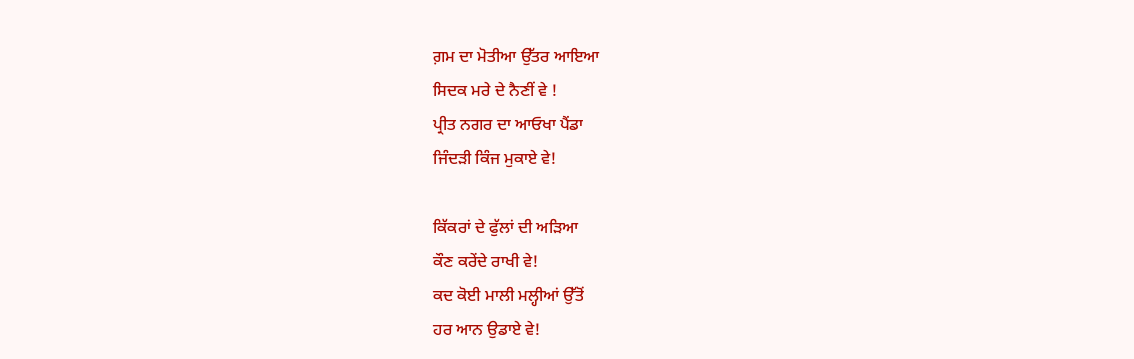ਗ਼ਮ ਦਾ ਮੋਤੀਆ ਉੱਤਰ ਆਇਆ
ਸਿਦਕ ਮਰੇ ਦੇ ਨੈਣੀਂ ਵੇ !
ਪ੍ਰੀਤ ਨਗਰ ਦਾ ਆਓਖਾ ਪੈਂਡਾ
ਜਿੰਦੜੀ ਕਿੰਜ ਮੁਕਾਏ ਵੇ!

ਕਿੱਕਰਾਂ ਦੇ ਫੁੱਲਾਂ ਦੀ ਅੜਿਆ
ਕੌਣ ਕਰੇਂਦੇ ਰਾਖੀ ਵੇ!
ਕਦ ਕੋਈ ਮਾਲੀ ਮਲ੍ਹੀਆਂ ਉੱਤੋਂ
ਹਰ ਆਨ ਉਡਾਏ ਵੇ!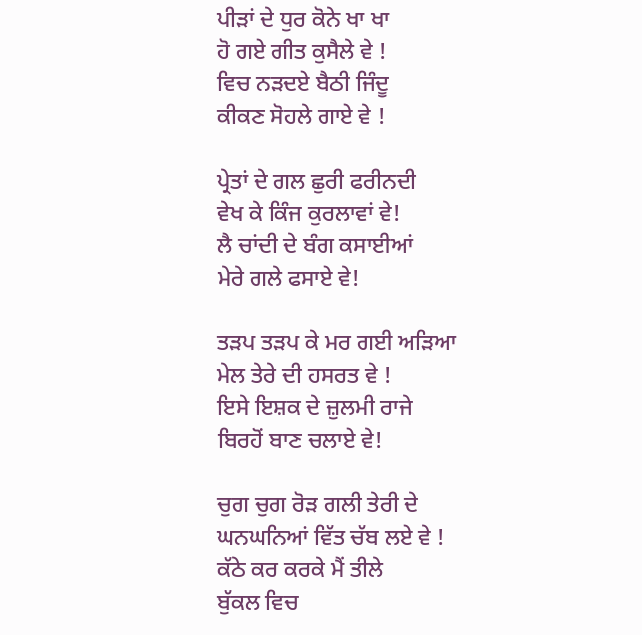ਪੀੜਾਂ ਦੇ ਧੁਰ ਕੋਨੇ ਖਾ ਖਾ
ਹੋ ਗਏ ਗੀਤ ਕੁਸੈਲੇ ਵੇ !
ਵਿਚ ਨੜਦਏ ਬੈਠੀ ਜਿੰਦੂ
ਕੀਕਣ ਸੋਹਲੇ ਗਾਏ ਵੇ !

ਪ੍ਰੇਤਾਂ ਦੇ ਗਲ ਛੁਰੀ ਫਰੀਨਦੀ
ਵੇਖ ਕੇ ਕਿੰਜ ਕੁਰਲਾਵਾਂ ਵੇ!
ਲੈ ਚਾਂਦੀ ਦੇ ਬੰਗ ਕਸਾਈਆਂ
ਮੇਰੇ ਗਲੇ ਫਸਾਏ ਵੇ!

ਤੜਪ ਤੜਪ ਕੇ ਮਰ ਗਈ ਅੜਿਆ
ਮੇਲ ਤੇਰੇ ਦੀ ਹਸਰਤ ਵੇ !
ਇਸੇ ਇਸ਼ਕ ਦੇ ਜ਼ੁਲਮੀ ਰਾਜੇ
ਬਿਰਹੋਂ ਬਾਣ ਚਲਾਏ ਵੇ!

ਚੁਗ ਚੁਗ ਰੋੜ ਗਲੀ ਤੇਰੀ ਦੇ
ਘਨਘਨਿਆਂ ਵਿੱਤ ਚੱਬ ਲਏ ਵੇ !
ਕੱਠੇ ਕਰ ਕਰਕੇ ਮੈਂ ਤੀਲੇ
ਬੁੱਕਲ ਵਿਚ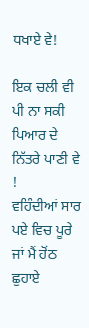ਧਖਾਏ ਵੇ!

ਇਕ ਚਲੀ ਵੀ ਪੀ ਨਾ ਸਕੀ
ਪਿਆਰ ਦੇ ਨਿੱਤਰੇ ਪਾਣੀ ਵੇ !
ਵਹਿੰਦੀਆਂ ਸਾਰ ਪਏ ਵਿਚ ਪੂਰੇ
ਜਾਂ ਮੈਂ ਹੋਂਠ ਛੁਹਾਏ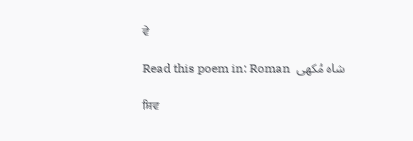ਵੇ

Read this poem in: Roman  شاہ مُکھی

ਸ਼ਿਵ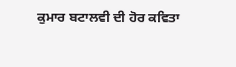ਕੁਮਾਰ ਬਟਾਲਵੀ ਦੀ ਹੋਰ ਕਵਿਤਾ